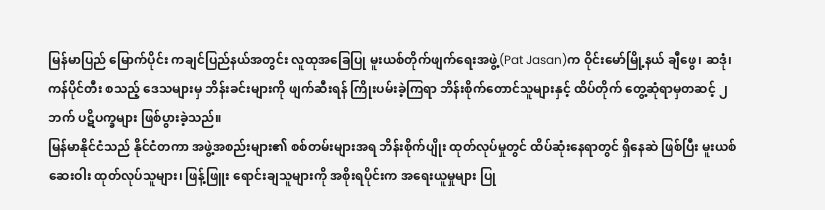မြန်မာပြည် မြောက်ပိုင်း ကချင်ပြည်နယ်အတွင်း လူထုအခြေပြု မူးယစ်တိုက်ဖျက်ရေးအဖွဲ့(Pat Jasan)က ဝိုင်းမော်မြို့နယ် ချီဖွေ၊ ဆဒုံ၊ ကန်ပိုင်တီး စသည့် ဒေသများမှ ဘိန်းခင်းများကို ဖျက်ဆီးရန် ကြိုးပမ်းခဲ့ကြရာ ဘိန်းစိုက်တောင်သူများနှင့် ထိပ်တိုက် တွေ့ဆုံရာမှတဆင့် ၂ ဘက် ပဋိပက္ခများ ဖြစ်ပွားခဲ့သည်။
မြန်မာနိုင်ငံသည် နိုင်ငံတကာ အဖွဲ့အစည်းများ၏ စစ်တမ်းများအရ ဘိန်းစိုက်ပျိုး ထုတ်လုပ်မှုတွင် ထိပ်ဆုံးနေရာတွင် ရှိနေဆဲ ဖြစ်ပြီး မူးယစ်ဆေးဝါး ထုတ်လုပ်သူများ၊ ဖြန့်ဖြူး ရောင်းချသူများကို အစိုးရပိုင်းက အရေးယူမှုများ ပြု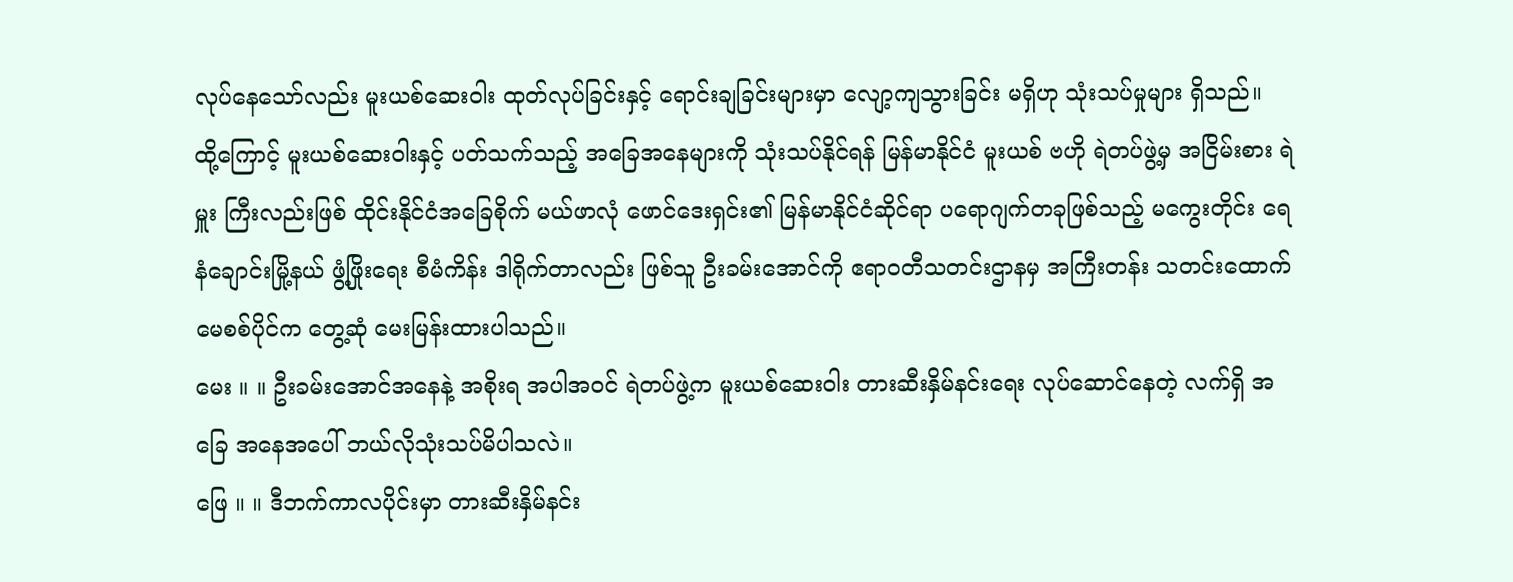လုပ်နေသော်လည်း မူးယစ်ဆေးဝါး ထုတ်လုပ်ခြင်းနှင့် ရောင်းချခြင်းများမှာ လျော့ကျသွားခြင်း မရှိဟု သုံးသပ်မှုများ ရှိသည်။
ထို့ကြောင့် မူးယစ်ဆေးဝါးနှင့် ပတ်သက်သည့် အခြေအနေများကို သုံးသပ်နိုင်ရန် မြန်မာနိုင်ငံ မူးယစ် ဗဟို ရဲတပ်ဖွဲ့မှ အငြိမ်းစား ရဲမှူး ကြီးလည်းဖြစ် ထိုင်းနိုင်ငံအခြေစိုက် မယ်ဖာလုံ ဖောင်ဒေးရှင်း၏ မြန်မာနိုင်ငံဆိုင်ရာ ပရောဂျက်တခုဖြစ်သည့် မကွေးတိုင်း ရေနံချောင်းမြို့နယ် ဖွံ့ဖြိုးရေး စီမံကိန်း ဒါရိုက်တာလည်း ဖြစ်သူ ဦးခမ်းအောင်ကို ဧရာဝတီသတင်းဌာနမှ အကြီးတန်း သတင်းထောက် မေစစ်ပိုင်က တွေ့ဆုံ မေးမြန်းထားပါသည်။
မေး ။ ။ ဦးခမ်းအောင်အနေနဲ့ အစိုးရ အပါအဝင် ရဲတပ်ဖွဲ့က မူးယစ်ဆေးဝါး တားဆီးနှိမ်နင်းရေး လုပ်ဆောင်နေတဲ့ လက်ရှိ အခြေ အနေအပေါ် ဘယ်လိုသုံးသပ်မိပါသလဲ။
ဖြေ ။ ။ ဒီဘက်ကာလပိုင်းမှာ တားဆီးနှိမ်နင်း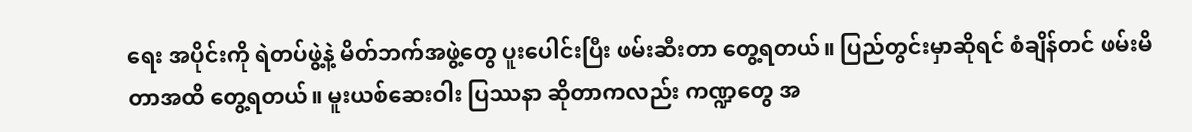ရေး အပိုင်းကို ရဲတပ်ဖွဲ့နဲ့ မိတ်ဘက်အဖွဲ့တွေ ပူးပေါင်းပြီး ဖမ်းဆီးတာ တွေ့ရတယ်။ ပြည်တွင်းမှာဆိုရင် စံချိန်တင် ဖမ်းမိတာအထိ တွေ့ရတယ်။ မူးယစ်ဆေးဝါး ပြဿနာ ဆိုတာကလည်း ကဏ္ဍတွေ အ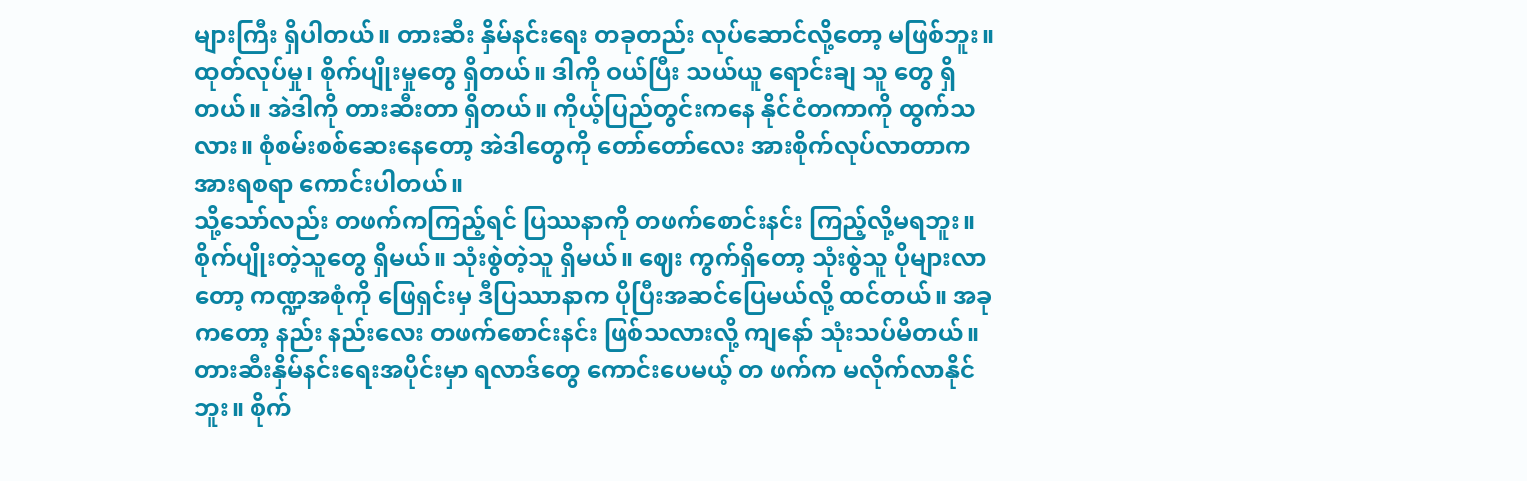များကြီး ရှိပါတယ်။ တားဆီး နှိမ်နင်းရေး တခုတည်း လုပ်ဆောင်လို့တော့ မဖြစ်ဘူး။ ထုတ်လုပ်မှု၊ စိုက်ပျိုးမှုတွေ ရှိတယ်။ ဒါကို ဝယ်ပြီး သယ်ယူ ရောင်းချ သူ တွေ ရှိတယ်။ အဲဒါကို တားဆီးတာ ရှိတယ်။ ကိုယ့်ပြည်တွင်းကနေ နိုင်ငံတကာကို ထွက်သလား။ စုံစမ်းစစ်ဆေးနေတော့ အဲဒါတွေကို တော်တော်လေး အားစိုက်လုပ်လာတာက အားရစရာ ကောင်းပါတယ်။
သို့သော်လည်း တဖက်ကကြည့်ရင် ပြဿနာကို တဖက်စောင်းနင်း ကြည့်လို့မရဘူး။ စိုက်ပျိုးတဲ့သူတွေ ရှိမယ်။ သုံးစွဲတဲ့သူ ရှိမယ်။ ဈေး ကွက်ရှိတော့ သုံးစွဲသူ ပိုများလာတော့ ကဏ္ဍအစုံကို ဖြေရှင်းမှ ဒီပြဿာနာက ပိုပြီးအဆင်ပြေမယ်လို့ ထင်တယ်။ အခုကတော့ နည်း နည်းလေး တဖက်စောင်းနင်း ဖြစ်သလားလို့ ကျနော် သုံးသပ်မိတယ်။ တားဆီးနှိမ်နင်းရေးအပိုင်းမှာ ရလာဒ်တွေ ကောင်းပေမယ့် တ ဖက်က မလိုက်လာနိုင်ဘူး။ စိုက်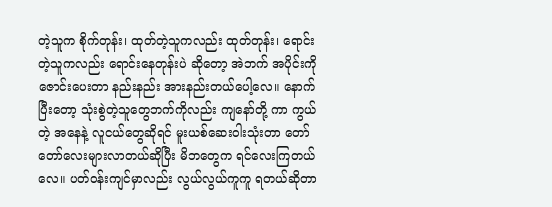တဲ့သူက စိုက်တုန်း၊ ထုတ်တဲ့သူကလည်း ထုတ်တုန်း၊ ရောင်းတဲ့သူကလည်း ရောင်းနေတုန်းပဲ ဆိုတော့ အဲဘက် အပိုင်းကို ဇောင်းပေးတာ နည်းနည်း အားနည်းတယ်ပေါ့လေ။ နောက်ပြီးတော့ သုံးစွဲတဲ့သူတွေဘက်ကိုလည်း ကျနော်တို့ ကာ ကွယ်တဲ့ အနေနဲ့ လူငယ်တွေဆိုရင် မူးယစ်ဆေးဝါးသုံးတာ တော်တော်လေးများလာတယ်ဆိုပြီး မိဘတွေက ရင်လေးကြတယ်လေ။ ပတ်ဝန်းကျင်မှာလည်း လွယ်လွယ်ကူကူ ရတယ်ဆိုတာ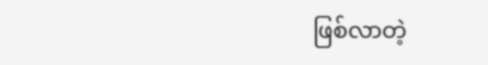ဖြစ်လာတဲ့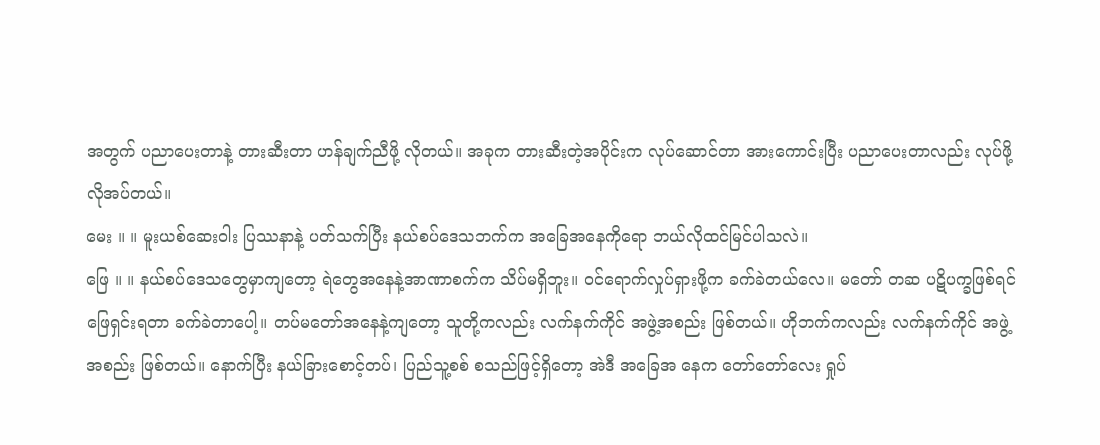အတွက် ပညာပေးတာနဲ့ တားဆီးတာ ဟန်ချက်ညီဖို့ လိုတယ်။ အခုက တားဆီးတဲ့အပိုင်းက လုပ်ဆောင်တာ အားကောင်းပြီး ပညာပေးတာလည်း လုပ်ဖို့ လိုအပ်တယ်။
မေး ။ ။ မူးယစ်ဆေးဝါး ပြဿနာနဲ့ ပတ်သက်ပြီး နယ်စပ်ဒေသဘက်က အခြေအနေကိုရော ဘယ်လိုထင်မြင်ပါသလဲ။
ဖြေ ။ ။ နယ်စပ်ဒေသတွေမှာကျတော့ ရဲတွေအနေနဲ့အာဏာစက်က သိပ်မရှိဘူး။ ဝင်ရောက်လှုပ်ရှားဖို့က ခက်ခဲတယ်လေ။ မတော် တဆ ပဋိပက္ခဖြစ်ရင် ဖြေရှင်းရတာ ခက်ခဲတာပေါ့။ တပ်မတော်အနေနဲ့ကျတော့ သူတို့ကလည်း လက်နက်ကိုင် အဖွဲ့အစည်း ဖြစ်တယ်။ ဟိုဘက်ကလည်း လက်နက်ကိုင် အဖွဲ့အစည်း ဖြစ်တယ်။ နောက်ပြီး နယ်ခြားစောင့်တပ်၊ ပြည်သူ့စစ် စသည်ဖြင့်ရှိတော့ အဲဒီ အခြေအ နေက တော်တော်လေး ရှုပ်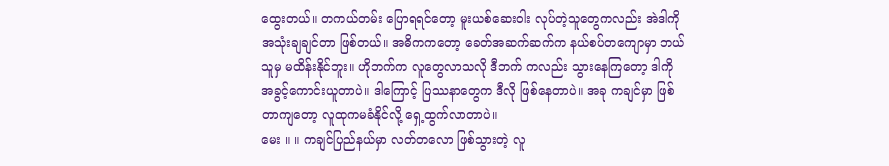ထွေးတယ်။ တကယ်တမ်း ပြောရရင်တော့ မူးယစ်ဆေးဝါး လုပ်တဲ့သူတွေကလည်း အဲဒါကို အသုံးချချင်တာ ဖြစ်တယ်။ အဓိကကတော့ ခေတ်အဆက်ဆက်က နယ်စပ်တကျောမှာ ဘယ်သူမှ မထိန်းနိုင်ဘူး။ ဟိုဘက်က လူတွေလာသလို ဒီဘက် ကလည်း သွားနေကြတော့ ဒါကို အခွင့်ကောင်းယူတာပဲ။ ဒါကြောင့် ပြဿနာတွေက ဒီလို ဖြစ်နေတာပဲ။ အခု ကချင်မှာ ဖြစ်တာကျတော့ လူထုကမခံနိုင်လို့ ရှေ့ထွက်လာတာပဲ။
မေး ။ ။ ကချင်ပြည်နယ်မှာ လတ်တလော ဖြစ်သွားတဲ့ လူ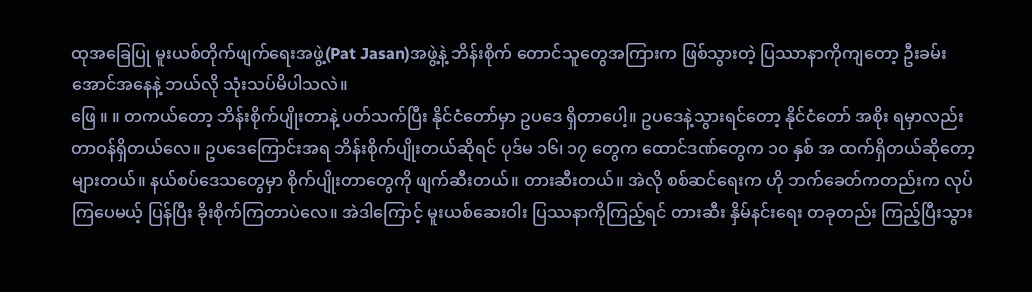ထုအခြေပြု မူးယစ်တိုက်ဖျက်ရေးအဖွဲ့(Pat Jasan)အဖွဲ့နဲ့ ဘိန်းစိုက် တောင်သူတွေအကြားက ဖြစ်သွားတဲ့ ပြဿာနာကိုကျတော့ ဦးခမ်းအောင်အနေနဲ့ ဘယ်လို သုံးသပ်မိပါသလဲ။
ဖြေ ။ ။ တကယ်တော့ ဘိန်းစိုက်ပျိုးတာနဲ့ ပတ်သက်ပြီး နိုင်ငံတော်မှာ ဥပဒေ ရှိတာပေါ့။ ဥပဒေနဲ့သွားရင်တော့ နိုင်ငံတော် အစိုး ရမှာလည်း တာဝန်ရှိတယ်လေ။ ဥပဒေကြောင်းအရ ဘိန်းစိုက်ပျိုးတယ်ဆိုရင် ပုဒ်မ ၁၆၊ ၁၇ တွေက ထောင်ဒဏ်တွေက ၁၀ နှစ် အ ထက်ရှိတယ်ဆိုတော့ များတယ်။ နယ်စပ်ဒေသတွေမှာ စိုက်ပျိုးတာတွေကို ဖျက်ဆီးတယ်။ တားဆီးတယ်။ အဲလို စစ်ဆင်ရေးက ဟို ဘက်ခေတ်ကတည်းက လုပ်ကြပေမယ့် ပြန်ပြီး ခိုးစိုက်ကြတာပဲလေ။ အဲဒါကြောင့် မူးယစ်ဆေးဝါး ပြဿနာကိုကြည့်ရင် တားဆီး နှိမ်နင်းရေး တခုတည်း ကြည့်ပြီးသွား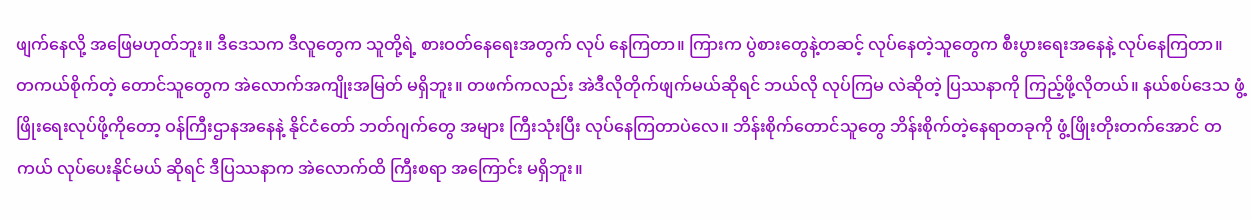ဖျက်နေလို့ အဖြေမဟုတ်ဘူး။ ဒီဒေသက ဒီလူတွေက သူတို့ရဲ့ စားဝတ်နေရေးအတွက် လုပ် နေကြတာ။ ကြားက ပွဲစားတွေနဲ့တဆင့် လုပ်နေတဲ့သူတွေက စီးပွားရေးအနေနဲ့ လုပ်နေကြတာ။
တကယ်စိုက်တဲ့ တောင်သူတွေက အဲလောက်အကျိုးအမြတ် မရှိဘူး။ တဖက်ကလည်း အဲဒီလိုတိုက်ဖျက်မယ်ဆိုရင် ဘယ်လို လုပ်ကြမ လဲဆိုတဲ့ ပြဿနာကို ကြည့်ဖို့လိုတယ်။ နယ်စပ်ဒေသ ဖွံ့ဖြိုးရေးလုပ်ဖို့ကိုတော့ ဝန်ကြီးဌာနအနေနဲ့ နိုင်ငံတော် ဘတ်ဂျက်တွေ အများ ကြီးသုံးပြီး လုပ်နေကြတာပဲလေ။ ဘိန်းစိုက်တောင်သူတွေ ဘိန်းစိုက်တဲ့နေရာတခုကို ဖွံ့ဖြိုးတိုးတက်အောင် တကယ် လုပ်ပေးနိုင်မယ် ဆိုရင် ဒီပြဿနာက အဲလောက်ထိ ကြီးစရာ အကြောင်း မရှိဘူး။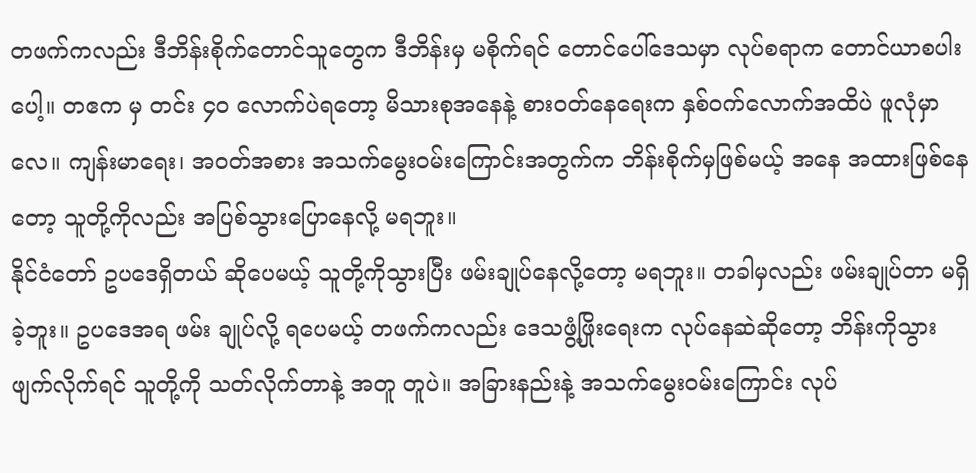တဖက်ကလည်း ဒီဘိန်းစိုက်တောင်သူတွေက ဒီဘိန်းမှ မစိုက်ရင် တောင်ပေါ်ဒေသမှာ လုပ်စရာက တောင်ယာစပါးပေါ့။ တဧက မှ တင်း ၄၀ လောက်ပဲရတော့ မိသားစုအနေနဲ့ စားဝတ်နေရေးက နှစ်ဝက်လောက်အထိပဲ ဖူလုံမှာလေ။ ကျန်းမာရေး၊ အဝတ်အစား အသက်မွေးဝမ်းကြောင်းအတွက်က ဘိန်းစိုက်မှဖြစ်မယ့် အနေ အထားဖြစ်နေတော့ သူတို့ကိုလည်း အပြစ်သွားပြောနေလို့ မရဘူး။
နိုင်ငံတော် ဥပဒေရှိတယ် ဆိုပေမယ့် သူတို့ကိုသွားပြီး ဖမ်းချုပ်နေလို့တော့ မရဘူး။ တခါမှလည်း ဖမ်းချုပ်တာ မရှိခဲ့ဘူး။ ဥပဒေအရ ဖမ်း ချုပ်လို့ ရပေမယ့် တဖက်ကလည်း ဒေသဖွံ့ဖြိုးရေးက လုပ်နေဆဲဆိုတော့ ဘိန်းကိုသွားဖျက်လိုက်ရင် သူတို့ကို သတ်လိုက်တာနဲ့ အတူ တူပဲ။ အခြားနည်းနဲ့ အသက်မွေးဝမ်းကြောင်း လုပ်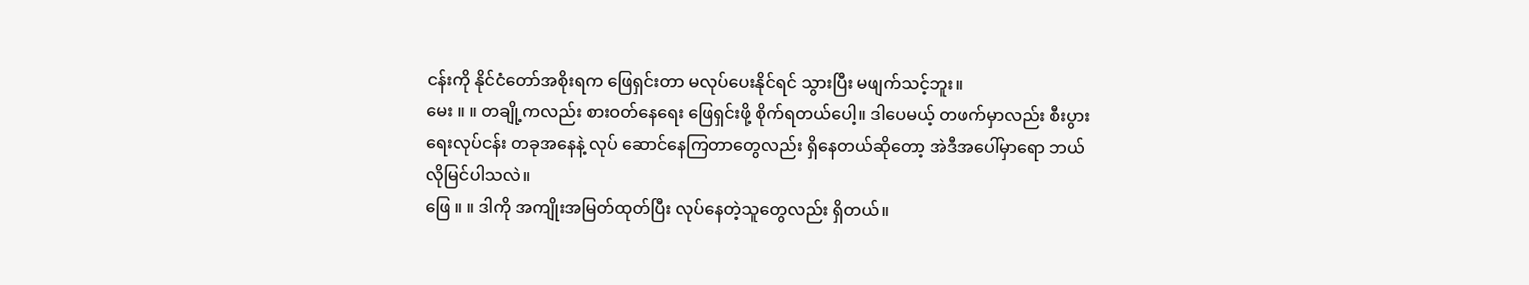ငန်းကို နိုင်ငံတော်အစိုးရက ဖြေရှင်းတာ မလုပ်ပေးနိုင်ရင် သွားပြီး မဖျက်သင့်ဘူး။
မေး ။ ။ တချို့ကလည်း စားဝတ်နေရေး ဖြေရှင်းဖို့ စိုက်ရတယ်ပေါ့။ ဒါပေမယ့် တဖက်မှာလည်း စီးပွားရေးလုပ်ငန်း တခုအနေနဲ့ လုပ် ဆောင်နေကြတာတွေလည်း ရှိနေတယ်ဆိုတော့ အဲဒီအပေါ်မှာရော ဘယ်လိုမြင်ပါသလဲ။
ဖြေ ။ ။ ဒါကို အကျိုးအမြတ်ထုတ်ပြီး လုပ်နေတဲ့သူတွေလည်း ရှိတယ်။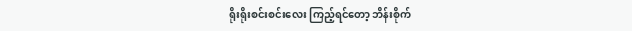ရိုးရိုးစင်းစင်းလေး ကြည့်ရင်တော့ ဘိန်းစိုက်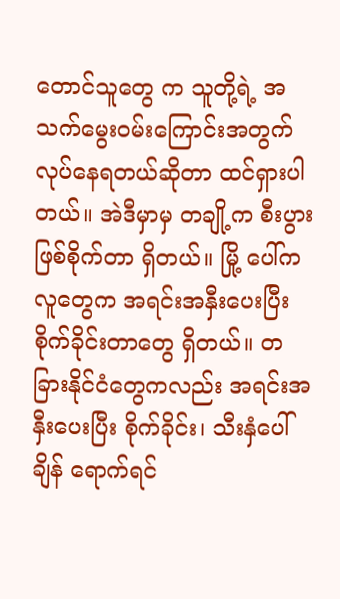တောင်သူတွေ က သူတို့ရဲ့ အသက်မွေးဝမ်းကြောင်းအတွက် လုပ်နေရတယ်ဆိုတာ ထင်ရှားပါတယ်။ အဲဒီမှာမှ တချို့က စီးပွားဖြစ်စိုက်တာ ရှိတယ်။ မြို့ ပေါ်က လူတွေက အရင်းအနှီးပေးပြီး စိုက်ခိုင်းတာတွေ ရှိတယ်။ တခြားနိုင်ငံတွေကလည်း အရင်းအနှီးပေးပြီး စိုက်ခိုင်း၊ သီးနှံပေါ်ချိန် ရောက်ရင်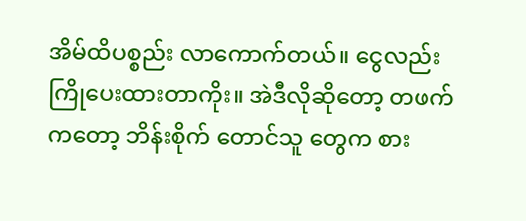အိမ်ထိပစ္စည်း လာကောက်တယ်။ ငွေလည်း ကြိုပေးထားတာကိုး။ အဲဒီလိုဆိုတော့ တဖက်ကတော့ ဘိန်းစိုက် တောင်သူ တွေက စား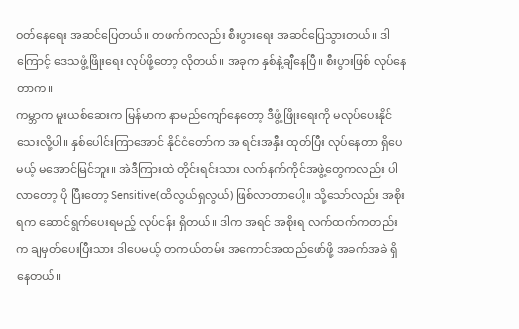ဝတ်နေရေး အဆင်ပြေတယ်။ တဖက်ကလည်း စီးပွားရေး အဆင်ပြေသွားတယ်။ ဒါကြောင့် ဒေသဖွံ့ဖြိုးရေး လုပ်ဖို့တော့ လိုတယ်။ အခုက နှစ်နဲ့ချီနေပြီ။ စီးပွားဖြစ် လုပ်နေတာက။
ကမ္ဘာက မူးယစ်ဆေးက မြန်မာက နာမည်ကျော်နေတော့ ဒီဖွံ့ဖြိုးရေးကို မလုပ်ပေးနိုင်သေးလို့ပါ။ နှစ်ပေါင်းကြာအောင် နိုင်ငံတော်က အ ရင်းအနှီး ထုတ်ပြီး လုပ်နေတာ ရှိပေမယ့် မအောင်မြင်ဘူး။ အဲဒီကြားထဲ တိုင်းရင်းသား လက်နက်ကိုင်အဖွဲ့တွေကလည်း ပါလာတော့ ပို ပြီးတော့ Sensitive(ထိလွယ်ရှလွယ်) ဖြစ်လာတာပေါ့။ သို့သော်လည်း အစိုးရက ဆောင်ရွက်ပေးရမည့် လုပ်ငန်း ရှိတယ်။ ဒါက အရင် အစိုးရ လက်ထက်ကတည်းက ချမှတ်ပေးပြီးသား ဒါပေမယ့် တကယ်တမ်း အကောင်အထည်ဖော်ဖို့ အခက်အခဲ ရှိနေတယ်။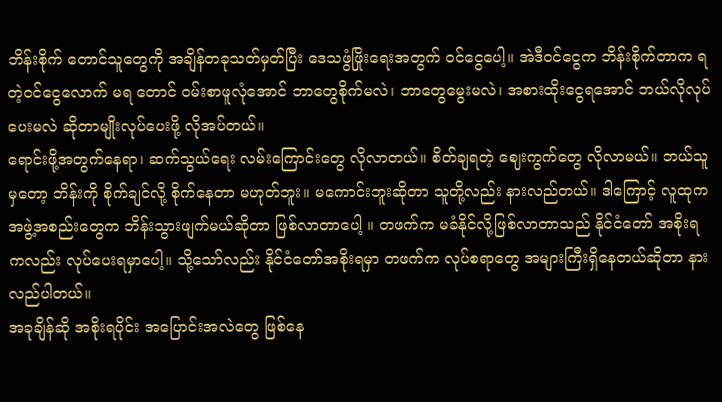ဘိန်းစိုက် တောင်သူတွေကို အချိန်တခုသတ်မှတ်ပြီး ဒေသဖွံဖြိုးရေးအတွက် ဝင်ငွေပေါ့။ အဲဒီဝင်ငွေက ဘိန်းစိုက်တာက ရတဲ့ဝင်ငွေလောက် မရ တောင် ဝမ်းစာဖူလုံအောင် ဘာတွေစိုက်မလဲ၊ ဘာတွေမွေးမလဲ၊ အစားထိုးငွေရအောင် ဘယ်လိုလုပ်ပေးမလဲ ဆိုတာမျိုးလုပ်ပေးဖို့ လိုအပ်တယ်။
ရောင်းဖို့အတွက်နေရာ၊ ဆက်သွယ်ရေး လမ်းကြောင်းတွေ လိုလာတယ်။ စိတ်ချရတဲ့ ဈေးကွက်တွေ လိုလာမယ်။ ဘယ်သူမှတော့ ဘိန်းကို စိုက်ချင်လို့ စိုက်နေတာ မဟုတ်ဘူး။ မကောင်းဘူးဆိုတာ သူတို့လည်း နားလည်တယ်။ ဒါကြောင့် လူထုက အဖွဲ့အစည်းတွေက ဘိန်းသွားဖျက်မယ်ဆိုတာ ဖြစ်လာတာပေါ့ ။ တဖက်က မခံနိုင်လို့ဖြစ်လာတာသည် နိုင်ငံတော် အစိုးရကလည်း လုပ်ပေးရမှာပေါ့။ သို့သော်လည်း နိုင်ငံတော်အစိုးရမှာ တဖက်က လုပ်စရာတွေ အများကြီးရှိနေတယ်ဆိုတာ နားလည်ပါတယ်။
အခုချိန်ဆို အစိုးရပိုင်း အပြောင်းအလဲတွေ ဖြစ်နေ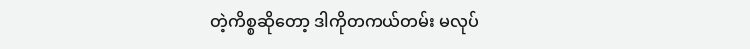တဲ့ကိစ္စဆိုတော့ ဒါကိုတကယ်တမ်း မလုပ်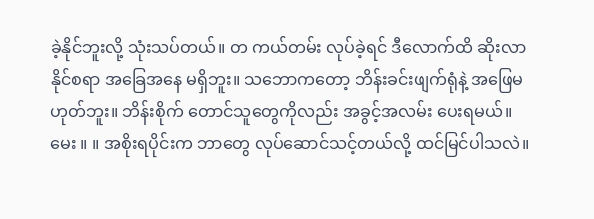ခဲ့နိုင်ဘူးလို့ သုံးသပ်တယ်။ တ ကယ်တမ်း လုပ်ခဲ့ရင် ဒီလောက်ထိ ဆိုးလာနိုင်စရာ အခြေအနေ မရှိဘူး။ သဘောကတော့ ဘိန်းခင်းဖျက်ရုံနဲ့ အဖြေမဟုတ်ဘူး။ ဘိန်းစိုက် တောင်သူတွေကိုလည်း အခွင့်အလမ်း ပေးရမယ်။
မေး ။ ။ အစိုးရပိုင်းက ဘာတွေ လုပ်ဆောင်သင့်တယ်လို့ ထင်မြင်ပါသလဲ။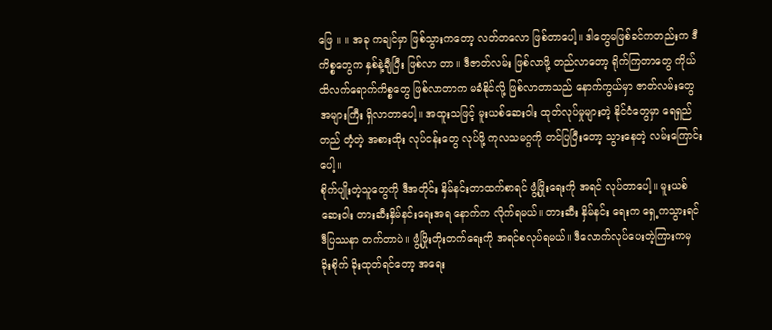ဖြေ ။ ။ အခု ကချင်မှာ ဖြစ်သွားကတော့ လတ်တလော ဖြစ်တာပေါ့။ ဒါတွေမဖြစ်ခင်ကတည်းက ဒီကိစ္စတွေက နှစ်နဲ့ချီပြီး ဖြစ်လာ တာ။ ဒီဇာတ်လမ်း ဖြစ်လာဖို့ တည်လာတော့ ရိုက်ကြတာတွေ ကိုယ်ထိလက်ရောက်ကိစ္စတွေ ဖြစ်လာတာက မခံနိုင်လို့ ဖြစ်လာတာသည် နောက်ကွယ်မှာ ဇာတ်လမ်းတွေ အများကြီး ရှိလာတာပေါ့။ အထူးသဖြင့် မူးယစ်ဆေးဝါး ထုတ်လုပ်မှုများတဲ့ နိုင်ငံတွေမှာ ရေရှည် တည် တံ့တဲ့ အစားထိုး လုပ်ငန်းတွေ လုပ်ဖို့ ကုလသမဂ္ဂကို တင်ပြပြီးတော့ သွားနေတဲ့ လမ်းကြောင်းပေါ့။
စိုက်ပျိုးတဲ့သူတွေကို ဒီအတိုင်း နှိမ်နင်းတာထက်စာရင် ဖွံ့ဖြိုးရေးကို အရင် လုပ်တာပေါ့။ မူးယစ်ဆေးဝါး တားဆီးနှိမ်နင်းရေးအရ နောက်က လိုက်ရမယ်။ တားဆီး နှိမ်နင်း ရေးက ရှေ့ကသွားရင် ဒီပြဿနာ တက်တာပဲ။ ဖွံ့ဖြိုးတိုးတက်ရေးကို အရင်စလုပ်ရမယ်။ ဒီလောက်လုပ်ပေးတဲ့ကြားကမှ ခိုးစိုက် ခိုးထုတ်ရင်တော့ အရေး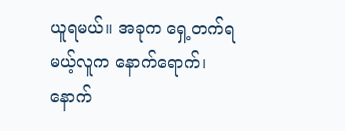ယူရမယ်။ အခုက ရှေ့တက်ရမယ့်လူက နောက်ရောက်၊ နောက်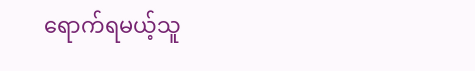ရောက်ရမယ့်သူ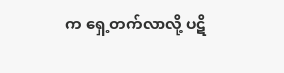က ရှေ့တက်လာလို့ ပဋိ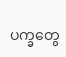ပက္ခတွေ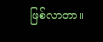ဖြစ်လာတာ။